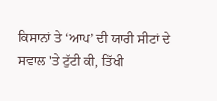ਕਿਸਾਨਾਂ ਤੇ ‘ਆਪ’ ਦੀ ਯਾਰੀ ਸੀਟਾਂ ਦੇ ਸਵਾਲ 'ਤੇ ਟੁੱਟੀ ਕੀ, ਤਿੱਖੀ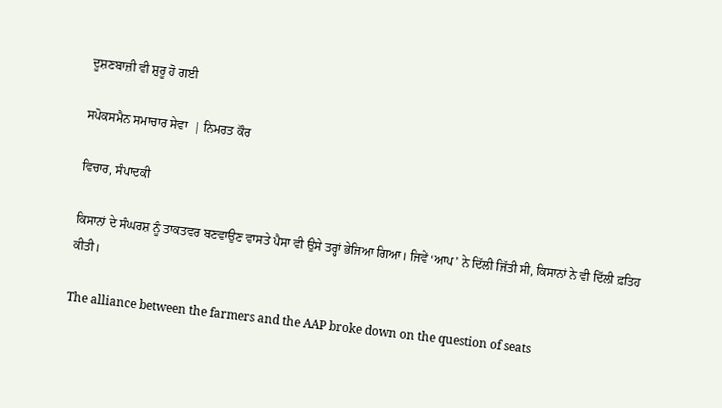ਦੂਸ਼ਣਬਾਜ਼ੀ ਵੀ ਸ਼ੁਰੂ ਹੋ ਗਈ

ਸਪੋਕਸਮੈਨ ਸਮਾਚਾਰ ਸੇਵਾ  | ਨਿਮਰਤ ਕੌਰ

ਵਿਚਾਰ, ਸੰਪਾਦਕੀ

ਕਿਸਾਨਾਂ ਦੇ ਸੰਘਰਸ਼ ਨੂੰ ਤਾਕਤਵਰ ਬਣਵਾਉਣ ਵਾਸਤੇ ਪੈਸਾ ਵੀ ਉਸੇ ਤਰ੍ਹਾਂ ਭੇਜਿਆ ਗਿਆ। ਜਿਵੇਂ ‘ਆਪ’ ਨੇ ਦਿੱਲੀ ਜਿੱਤੀ ਸੀ, ਕਿਸਾਨਾਂ ਨੇ ਵੀ ਦਿੱਲੀ ਫ਼ਤਿਹ ਕੀਤੀ।

The alliance between the farmers and the AAP broke down on the question of seats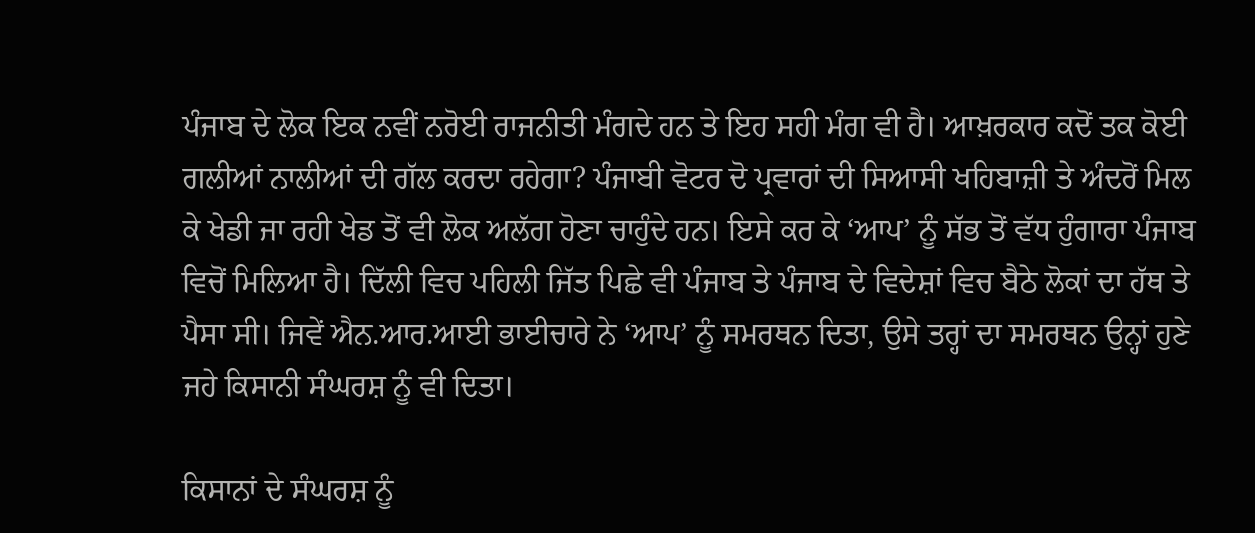ਪੰਜਾਬ ਦੇ ਲੋਕ ਇਕ ਨਵੀਂ ਨਰੋਈ ਰਾਜਨੀਤੀ ਮੰਗਦੇ ਹਨ ਤੇ ਇਹ ਸਹੀ ਮੰਗ ਵੀ ਹੈ। ਆਖ਼ਰਕਾਰ ਕਦੋਂ ਤਕ ਕੋਈ ਗਲੀਆਂ ਨਾਲੀਆਂ ਦੀ ਗੱਲ ਕਰਦਾ ਰਹੇਗਾ? ਪੰਜਾਬੀ ਵੋਟਰ ਦੋ ਪ੍ਰਵਾਰਾਂ ਦੀ ਸਿਆਸੀ ਖਹਿਬਾਜ਼ੀ ਤੇ ਅੰਦਰੋਂ ਮਿਲ ਕੇ ਖੇਡੀ ਜਾ ਰਹੀ ਖੇਡ ਤੋਂ ਵੀ ਲੋਕ ਅਲੱਗ ਹੋਣਾ ਚਾਹੁੰਦੇ ਹਨ। ਇਸੇ ਕਰ ਕੇ ‘ਆਪ’ ਨੂੰ ਸੱਭ ਤੋਂ ਵੱਧ ਹੁੰਗਾਰਾ ਪੰਜਾਬ ਵਿਚੋਂ ਮਿਲਿਆ ਹੈ। ਦਿੱਲੀ ਵਿਚ ਪਹਿਲੀ ਜਿੱਤ ਪਿਛੇ ਵੀ ਪੰਜਾਬ ਤੇ ਪੰਜਾਬ ਦੇ ਵਿਦੇਸ਼ਾਂ ਵਿਚ ਬੈਠੇ ਲੋਕਾਂ ਦਾ ਹੱਥ ਤੇ ਪੈਸਾ ਸੀ। ਜਿਵੇਂ ਐਨ.ਆਰ.ਆਈ ਭਾਈਚਾਰੇ ਨੇ ‘ਆਪ’ ਨੂੰ ਸਮਰਥਨ ਦਿਤਾ, ਉਸੇ ਤਰ੍ਹਾਂ ਦਾ ਸਮਰਥਨ ਉਨ੍ਹਾਂ ਹੁਣੇ ਜਹੇ ਕਿਸਾਨੀ ਸੰਘਰਸ਼ ਨੂੰ ਵੀ ਦਿਤਾ।

ਕਿਸਾਨਾਂ ਦੇ ਸੰਘਰਸ਼ ਨੂੰ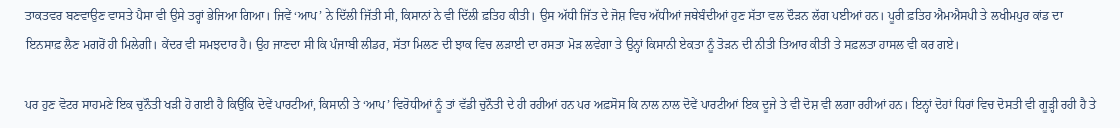ਤਾਕਤਵਰ ਬਣਵਾਉਣ ਵਾਸਤੇ ਪੈਸਾ ਵੀ ਉਸੇ ਤਰ੍ਹਾਂ ਭੇਜਿਆ ਗਿਆ। ਜਿਵੇਂ ‘ਆਪ’ ਨੇ ਦਿੱਲੀ ਜਿੱਤੀ ਸੀ, ਕਿਸਾਨਾਂ ਨੇ ਵੀ ਦਿੱਲੀ ਫ਼ਤਿਹ ਕੀਤੀ। ਉਸ ਅੱਧੀ ਜਿੱਤ ਦੇ ਜੋਸ਼ ਵਿਚ ਅੱਧੀਆਂ ਜਥੇਬੰਦੀਆਂ ਹੁਣ ਸੱਤਾ ਵਲ ਦੌੜਨ ਲੱਗ ਪਈਆਂ ਹਨ। ਪੂਰੀ ਫ਼ਤਿਹ ਐਮਐਸਪੀ ਤੇ ਲਖੀਮਪੁਰ ਕਾਂਡ ਦਾ ਇਨਸਾਫ਼ ਲੈਣ ਮਗਰੋਂ ਹੀ ਮਿਲੇਗੀ। ਕੇਂਦਰ ਵੀ ਸਮਝਦਾਰ ਹੈ। ਉਹ ਜਾਣਦਾ ਸੀ ਕਿ ਪੰਜਾਬੀ ਲੀਡਰ, ਸੱਤਾ ਮਿਲਣ ਦੀ ਝਾਕ ਵਿਚ ਲੜਾਈ ਦਾ ਰਸਤਾ ਮੋੜ ਲਵੇਗਾ ਤੇ ਉਨ੍ਹਾਂ ਕਿਸਾਨੀ ਏਕਤਾ ਨੂੰ ਤੋੜਨ ਦੀ ਨੀਤੀ ਤਿਆਰ ਕੀਤੀ ਤੇ ਸਫ਼ਲਤਾ ਹਾਸਲ ਵੀ ਕਰ ਗਏ।

ਪਰ ਹੁਣ ਵੋਟਰ ਸਾਹਮਣੇ ਇਕ ਚੁਨੌਤੀ ਖੜੀ ਹੋ ਗਈ ਹੈ ਕਿਉਂਕਿ ਦੋਵੇਂ ਪਾਰਟੀਆਂ, ਕਿਸਾਨੀ ਤੇ ‘ਆਪ’ ਵਿਰੋਧੀਆਂ ਨੂੰ ਤਾਂ ਵੱਡੀ ਚੁਨੌਤੀ ਦੇ ਹੀ ਰਹੀਆਂ ਹਨ ਪਰ ਅਫ਼ਸੋਸ ਕਿ ਨਾਲ ਨਾਲ ਦੋਵੇਂ ਪਾਰਟੀਆਂ ਇਕ ਦੂਜੇ ਤੇ ਵੀ ਦੋਸ਼ ਵੀ ਲਗਾ ਰਹੀਆਂ ਹਨ। ਇਨ੍ਹਾਂ ਦੋਹਾਂ ਧਿਰਾਂ ਵਿਚ ਦੋਸਤੀ ਵੀ ਗੂੜ੍ਹੀ ਰਹੀ ਹੈ ਤੇ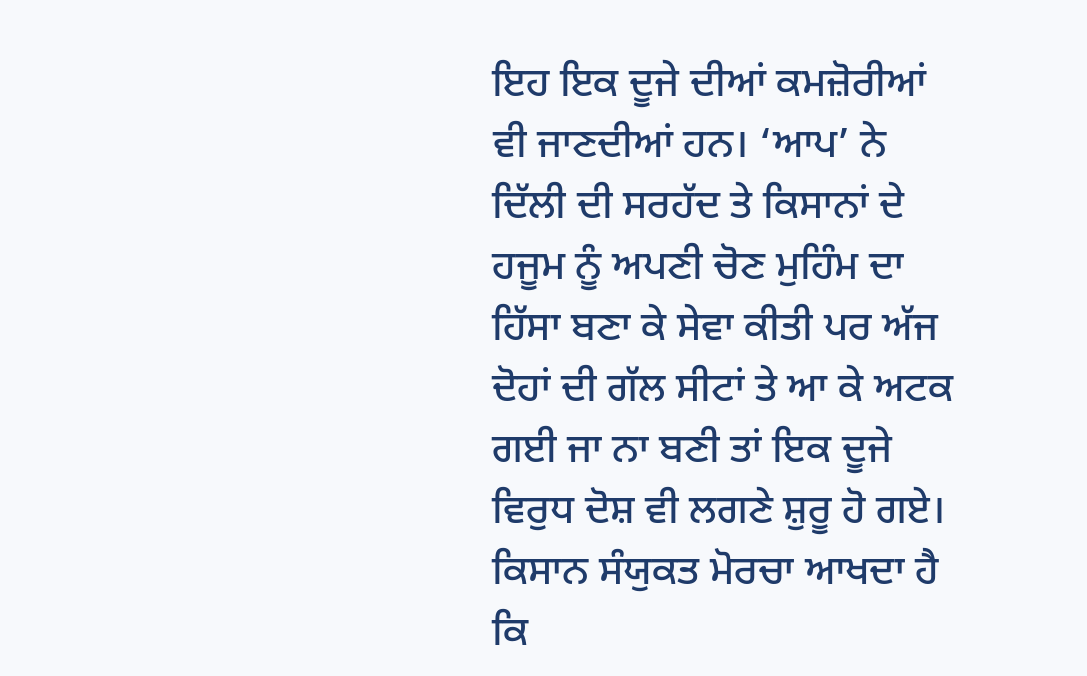ਇਹ ਇਕ ਦੂਜੇ ਦੀਆਂ ਕਮਜ਼ੋਰੀਆਂ ਵੀ ਜਾਣਦੀਆਂ ਹਨ। ‘ਆਪ’ ਨੇ ਦਿੱਲੀ ਦੀ ਸਰਹੱਦ ਤੇ ਕਿਸਾਨਾਂ ਦੇ ਹਜੂਮ ਨੂੰ ਅਪਣੀ ਚੋਣ ਮੁਹਿੰਮ ਦਾ ਹਿੱਸਾ ਬਣਾ ਕੇ ਸੇਵਾ ਕੀਤੀ ਪਰ ਅੱਜ ਦੋਹਾਂ ਦੀ ਗੱਲ ਸੀਟਾਂ ਤੇ ਆ ਕੇ ਅਟਕ ਗਈ ਜਾ ਨਾ ਬਣੀ ਤਾਂ ਇਕ ਦੂਜੇ ਵਿਰੁਧ ਦੋਸ਼ ਵੀ ਲਗਣੇ ਸ਼ੁਰੂ ਹੋ ਗਏ। ਕਿਸਾਨ ਸੰਯੁਕਤ ਮੋਰਚਾ ਆਖਦਾ ਹੈ ਕਿ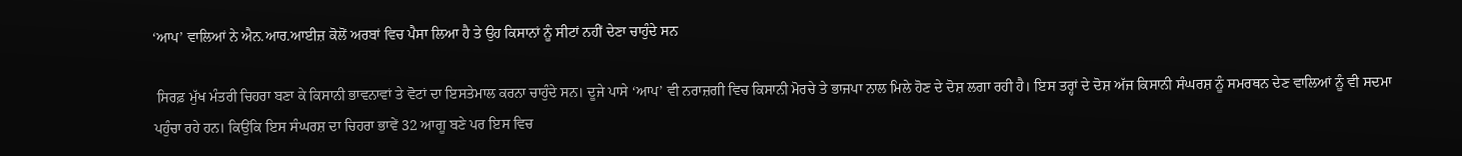‘ਆਪ’ ਵਾਲਿਆਂ ਨੇ ਐਨ.ਆਰ.ਆਈਜ਼ ਕੋਲੋਂ ਅਰਬਾਂ ਵਿਚ ਪੈਸਾ ਲਿਆ ਹੈ ਤੇ ਉਹ ਕਿਸਾਨਾਂ ਨੂੰ ਸੀਟਾਂ ਨਹੀਂ ਦੇਣਾ ਚਾਹੁੰਦੇ ਸਨ

 ਸਿਰਫ਼ ਮੁੱਖ ਮੰਤਰੀ ਚਿਹਰਾ ਬਣਾ ਕੇ ਕਿਸਾਨੀ ਭਾਵਨਾਵਾਂ ਤੇ ਵੋਟਾਂ ਦਾ ਇਸਤੇਮਾਲ ਕਰਨਾ ਚਾਹੁੰਦੇ ਸਨ। ਦੂਜੇ ਪਾਸੇ ‘ਆਪ’ ਵੀ ਨਰਾਜ਼ਗੀ ਵਿਚ ਕਿਸਾਨੀ ਮੋਰਚੇ ਤੇ ਭਾਜਪਾ ਨਾਲ ਮਿਲੇ ਹੋਣ ਦੇ ਦੋਸ਼ ਲਗਾ ਰਹੀ ਹੈ। ਇਸ ਤਰ੍ਹਾਂ ਦੇ ਦੋਸ਼ ਅੱਜ ਕਿਸਾਨੀ ਸੰਘਰਸ਼ ਨੂੰ ਸਮਰਥਨ ਦੇਣ ਵਾਲਿਆਂ ਨੂੰ ਵੀ ਸਦਮਾ ਪਹੁੰਚਾ ਰਹੇ ਹਨ। ਕਿਉਂਕਿ ਇਸ ਸੰਘਰਸ਼ ਦਾ ਚਿਹਰਾ ਭਾਵੇਂ 32 ਆਗੂ ਬਣੇ ਪਰ ਇਸ ਵਿਚ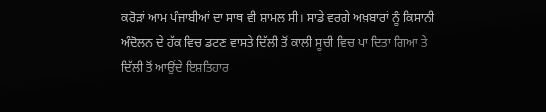ਕਰੋੜਾਂ ਆਮ ਪੰਜਾਬੀਆਂ ਦਾ ਸਾਥ ਵੀ ਸ਼ਾਮਲ ਸੀ। ਸਾਡੇ ਵਰਗੇ ਅਖ਼ਬਾਰਾਂ ਨੂੰ ਕਿਸਾਨੀ ਅੰਦੋਲਨ ਦੇ ਹੱਕ ਵਿਚ ਡਟਣ ਵਾਸਤੇ ਦਿੱਲੀ ਤੋਂ ਕਾਲੀ ਸੂਚੀ ਵਿਚ ਪਾ ਦਿਤਾ ਗਿਆ ਤੇ ਦਿੱਲੀ ਤੋਂ ਆਉਂਦੇ ਇਸ਼ਤਿਹਾਰ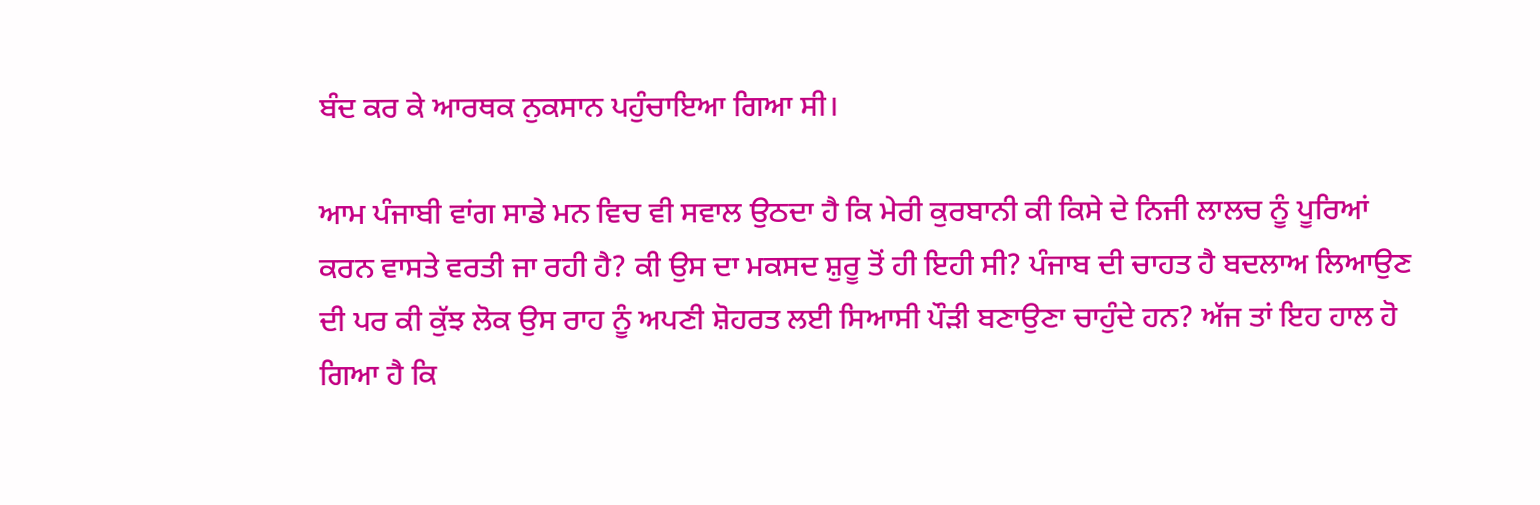ਬੰਦ ਕਰ ਕੇ ਆਰਥਕ ਨੁਕਸਾਨ ਪਹੁੰਚਾਇਆ ਗਿਆ ਸੀ।

ਆਮ ਪੰਜਾਬੀ ਵਾਂਗ ਸਾਡੇ ਮਨ ਵਿਚ ਵੀ ਸਵਾਲ ਉਠਦਾ ਹੈ ਕਿ ਮੇਰੀ ਕੁਰਬਾਨੀ ਕੀ ਕਿਸੇ ਦੇ ਨਿਜੀ ਲਾਲਚ ਨੂੰ ਪੂਰਿਆਂ ਕਰਨ ਵਾਸਤੇ ਵਰਤੀ ਜਾ ਰਹੀ ਹੈ? ਕੀ ਉਸ ਦਾ ਮਕਸਦ ਸ਼ੁਰੂ ਤੋਂ ਹੀ ਇਹੀ ਸੀ? ਪੰਜਾਬ ਦੀ ਚਾਹਤ ਹੈ ਬਦਲਾਅ ਲਿਆਉਣ ਦੀ ਪਰ ਕੀ ਕੁੱਝ ਲੋਕ ਉਸ ਰਾਹ ਨੂੰ ਅਪਣੀ ਸ਼ੋਹਰਤ ਲਈ ਸਿਆਸੀ ਪੌੜੀ ਬਣਾਉਣਾ ਚਾਹੁੰਦੇ ਹਨ? ਅੱਜ ਤਾਂ ਇਹ ਹਾਲ ਹੋ ਗਿਆ ਹੈ ਕਿ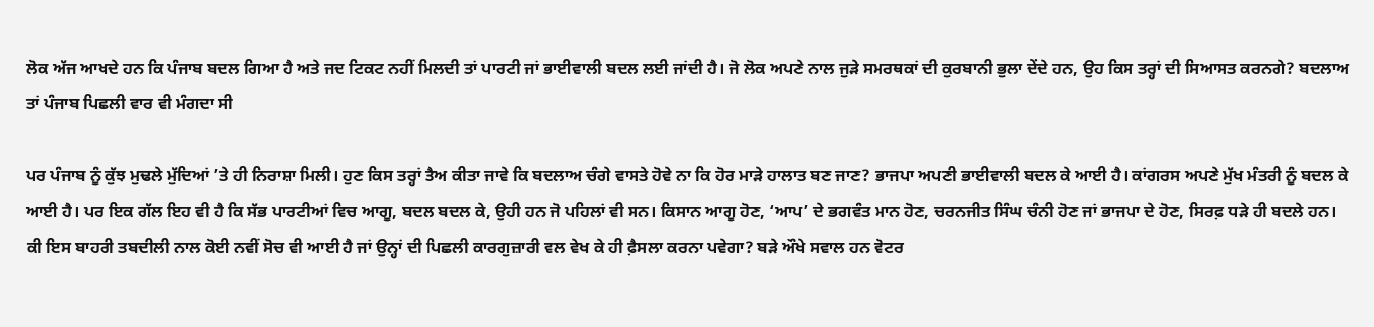ਲੋਕ ਅੱਜ ਆਖਦੇ ਹਨ ਕਿ ਪੰਜਾਬ ਬਦਲ ਗਿਆ ਹੈ ਅਤੇ ਜਦ ਟਿਕਟ ਨਹੀਂ ਮਿਲਦੀ ਤਾਂ ਪਾਰਟੀ ਜਾਂ ਭਾਈਵਾਲੀ ਬਦਲ ਲਈ ਜਾਂਦੀ ਹੈ। ਜੋ ਲੋਕ ਅਪਣੇ ਨਾਲ ਜੁੜੇ ਸਮਰਥਕਾਂ ਦੀ ਕੁਰਬਾਨੀ ਭੁਲਾ ਦੇਂਦੇ ਹਨ, ਉਹ ਕਿਸ ਤਰ੍ਹਾਂ ਦੀ ਸਿਆਸਤ ਕਰਨਗੇ? ਬਦਲਾਅ ਤਾਂ ਪੰਜਾਬ ਪਿਛਲੀ ਵਾਰ ਵੀ ਮੰਗਦਾ ਸੀ

ਪਰ ਪੰਜਾਬ ਨੂੰ ਕੁੱਝ ਮੁਢਲੇ ਮੁੱਦਿਆਂ ’ਤੇ ਹੀ ਨਿਰਾਸ਼ਾ ਮਿਲੀ। ਹੁਣ ਕਿਸ ਤਰ੍ਹਾਂ ਤੈਅ ਕੀਤਾ ਜਾਵੇ ਕਿ ਬਦਲਾਅ ਚੰਗੇ ਵਾਸਤੇ ਹੋਵੇ ਨਾ ਕਿ ਹੋਰ ਮਾੜੇ ਹਾਲਾਤ ਬਣ ਜਾਣ? ਭਾਜਪਾ ਅਪਣੀ ਭਾਈਵਾਲੀ ਬਦਲ ਕੇ ਆਈ ਹੈ। ਕਾਂਗਰਸ ਅਪਣੇ ਮੁੱਖ ਮੰਤਰੀ ਨੂੰ ਬਦਲ ਕੇ ਆਈ ਹੈ। ਪਰ ਇਕ ਗੱਲ ਇਹ ਵੀ ਹੈ ਕਿ ਸੱਭ ਪਾਰਟੀਆਂ ਵਿਚ ਆਗੂ, ਬਦਲ ਬਦਲ ਕੇ, ਉਹੀ ਹਨ ਜੋ ਪਹਿਲਾਂ ਵੀ ਸਨ। ਕਿਸਾਨ ਆਗੂ ਹੋਣ, ‘ਆਪ’ ਦੇ ਭਗਵੰਤ ਮਾਨ ਹੋਣ, ਚਰਨਜੀਤ ਸਿੰਘ ਚੰਨੀ ਹੋਣ ਜਾਂ ਭਾਜਪਾ ਦੇ ਹੋਣ, ਸਿਰਫ਼ ਧੜੇ ਹੀ ਬਦਲੇ ਹਨ। ਕੀ ਇਸ ਬਾਹਰੀ ਤਬਦੀਲੀ ਨਾਲ ਕੋਈ ਨਵੀਂ ਸੋਚ ਵੀ ਆਈ ਹੈ ਜਾਂ ਉਨ੍ਹਾਂ ਦੀ ਪਿਛਲੀ ਕਾਰਗੁਜ਼ਾਰੀ ਵਲ ਵੇਖ ਕੇ ਹੀ ਫ਼ੈਸਲਾ ਕਰਨਾ ਪਵੇਗਾ? ਬੜੇ ਔਖੇ ਸਵਾਲ ਹਨ ਵੋਟਰ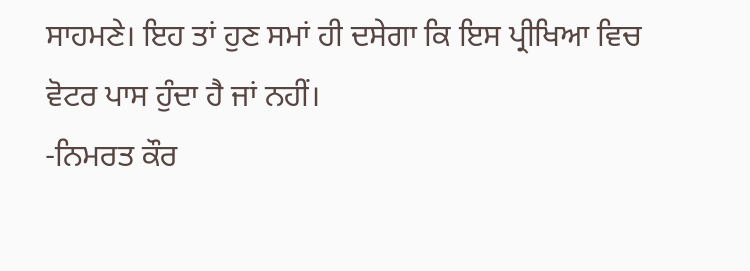ਸਾਹਮਣੇ। ਇਹ ਤਾਂ ਹੁਣ ਸਮਾਂ ਹੀ ਦਸੇਗਾ ਕਿ ਇਸ ਪ੍ਰੀਖਿਆ ਵਿਚ ਵੋਟਰ ਪਾਸ ਹੁੰਦਾ ਹੈ ਜਾਂ ਨਹੀਂ।                                                          -ਨਿਮਰਤ ਕੌਰ